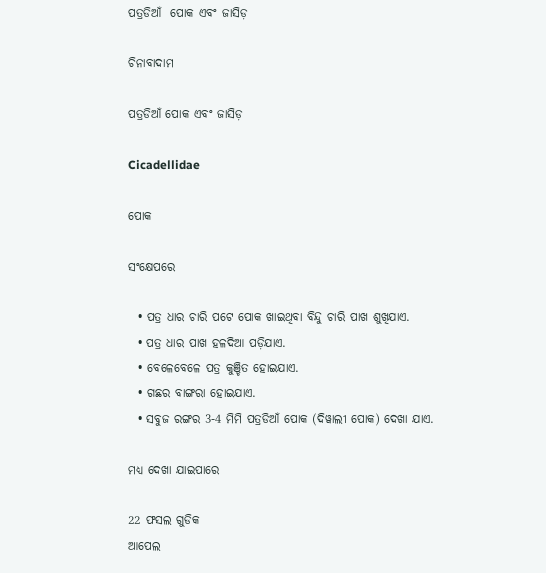ପତ୍ରଡିଆଁ  ପୋକ ଏବଂ ଜାସିଡ଼

ଚିନାବାଦାମ

ପତ୍ରଡିଆଁ ପୋକ ଏବଂ ଜାସିଡ଼

Cicadellidae

ପୋକ

ସଂକ୍ଷେପରେ

  • ପତ୍ର ଧାର ଚାରି ପଟେ ପୋକ ଖାଇଥିବା ବିନ୍ଦୁ ଚାରି ପାଖ ଶୁଖିଯାଏ.
  • ପତ୍ର ଧାର ପାଖ ହଳଦିଆ ପଡ଼ିଯାଏ.
  • ବେଳେବେଳେ ପତ୍ର କୁଞ୍ଚିତ ହୋଇଯାଏ.
  • ଗଛର ବାଙ୍ଗରା ହୋଇଯାଏ.
  • ସବୁଜ ରଙ୍ଗର 3-4 ମିମି ପତ୍ରଡିଆଁ ପୋକ (ଦିୱାଲୀ ପୋକ) ଦେଖା ଯାଏ.

ମଧ୍ୟ ଦେଖା ଯାଇପାରେ

22 ଫସଲ ଗୁଡିକ
ଆପେଲ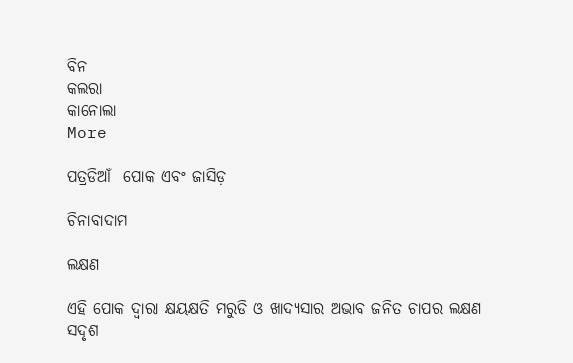ବିନ
କଲରା
କାନୋଲା
More

ପତ୍ରଡିଆଁ  ପୋକ ଏବଂ ଜାସିଡ଼

ଚିନାବାଦାମ

ଲକ୍ଷଣ

ଏହି ପୋକ ଦ୍ୱାରା କ୍ଷୟକ୍ଷତି ମରୁଡି ଓ ଖାଦ୍ୟସାର ଅଭାବ ଜନିତ ଚାପର ଲକ୍ଷଣ ସଦୃଶ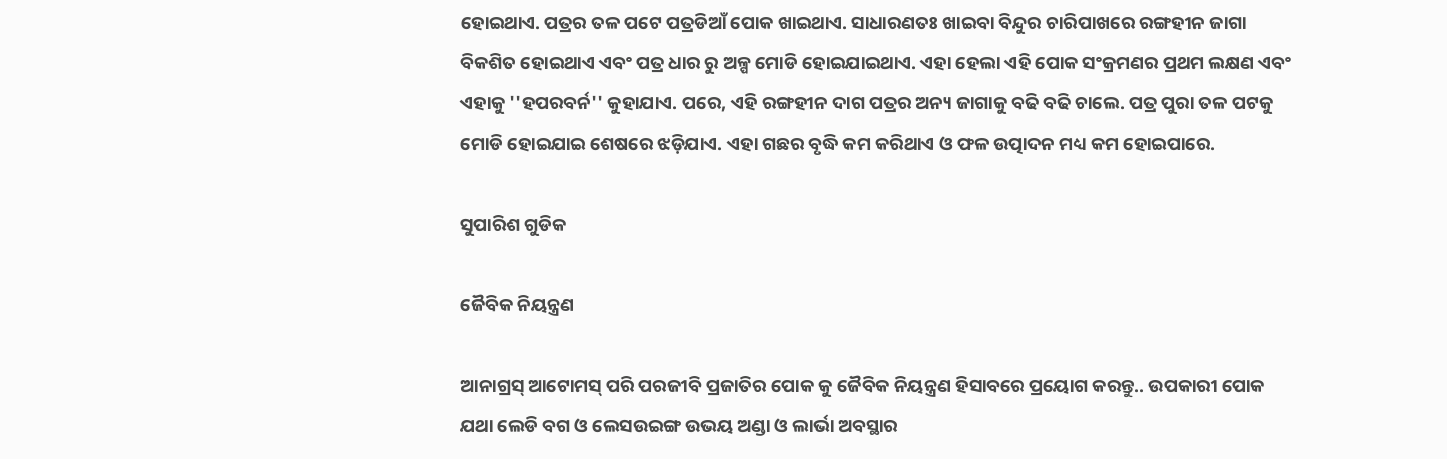ହୋଇଥାଏ. ପତ୍ରର ତଳ ପଟେ ପତ୍ରଡିଆଁ ପୋକ ଖାଇଥାଏ. ସାଧାରଣତଃ ଖାଇବା ବିନ୍ଦୁର ଚାରିପାଖରେ ରଙ୍ଗହୀନ ଜାଗା ବିକଶିତ ହୋଇଥାଏ ଏବଂ ପତ୍ର ଧାର ରୁ ଅଳ୍ପ ମୋଡି ହୋଇଯାଇଥାଏ. ଏହା ହେଲା ଏହି ପୋକ ସଂକ୍ରମଣର ପ୍ରଥମ ଲକ୍ଷଣ ଏବଂ ଏହାକୁ ''ହପରବର୍ନ'' କୁହାଯାଏ. ପରେ, ଏହି ରଙ୍ଗହୀନ ଦାଗ ପତ୍ରର ଅନ୍ୟ ଜାଗାକୁ ବଢି ବଢି ଚାଲେ. ପତ୍ର ପୁରା ତଳ ପଟକୁ ମୋଡି ହୋଇଯାଇ ଶେଷରେ ଝଡ଼ିଯାଏ. ଏହା ଗଛର ବୃଦ୍ଧି କମ କରିଥାଏ ଓ ଫଳ ଉତ୍ପାଦନ ମଧ୍ୟ କମ ହୋଇପାରେ.

ସୁପାରିଶ ଗୁଡିକ

ଜୈବିକ ନିୟନ୍ତ୍ରଣ

ଆନାଗ୍ରସ୍ ଆଟୋମସ୍ ପରି ପରଜୀବି ପ୍ରଜାତିର ପୋକ କୁ ଜୈବିକ ନିୟନ୍ତ୍ରଣ ହିସାବରେ ପ୍ରୟୋଗ କରନ୍ତୁ.. ଉପକାରୀ ପୋକ ଯଥା ଲେଡି ବଗ ଓ ଲେସଉଇଙ୍ଗ ଉଭୟ ଅଣ୍ଡା ଓ ଲାର୍ଭା ଅବସ୍ଥାର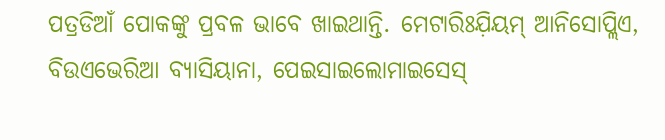ପତ୍ରଡିଆଁ ପୋକଙ୍କୁ ପ୍ରବଳ ଭାବେ ଖାଇଥାନ୍ତି. ମେଟାରିଃଯ଼ିୟମ୍ ଆନିସୋପ୍ଲିଏ, ବିଉଏଭେରିଆ ବ୍ୟାସିୟାନା, ପେଇସାଇଲୋମାଇସେସ୍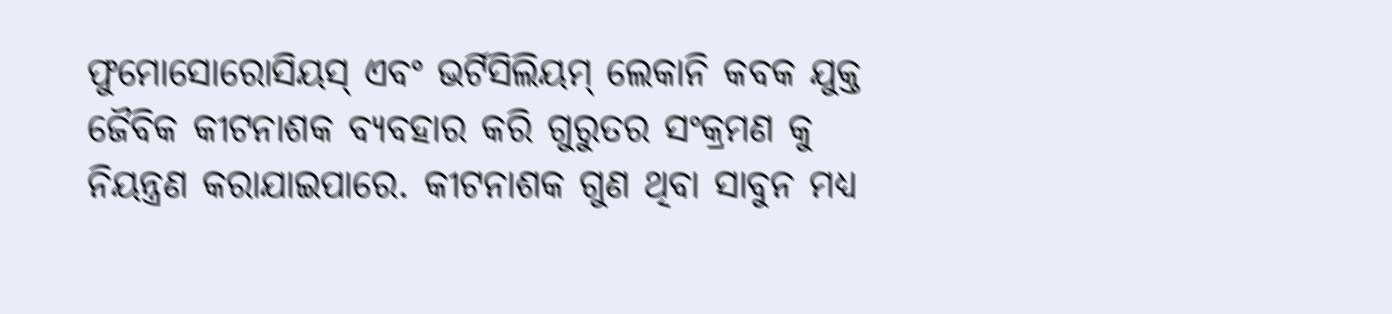ଫୁମୋସୋରୋସିୟସ୍ ଏବଂ ଭର୍ଟିସିଲିୟମ୍ ଲେକାନି କବକ ଯୁକ୍ତ ଜୈବିକ କୀଟନାଶକ ବ୍ୟବହାର କରି ଗୁରୁତର ସଂକ୍ରମଣ କୁ ନିୟନ୍ତ୍ରଣ କରାଯାଇପାରେ. କୀଟନାଶକ ଗୁଣ ଥିବା ସାବୁନ ମଧ୍ୟ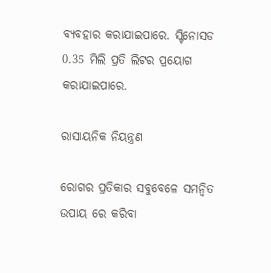ବ୍ୟବହାର କରାଯାଇପାରେ. ସ୍ଟିନୋସଡ 0.35 ମିଲି ପ୍ରତି ଲିଟର ପ୍ରୟୋଗ କରାଯାଇପାରେ.

ରାସାୟନିକ ନିୟନ୍ତ୍ରଣ

ରୋଗର ପ୍ରତିକାର ସବୁବେଳେ ସମନ୍ବିତ ଉପାୟ ରେ କରିବା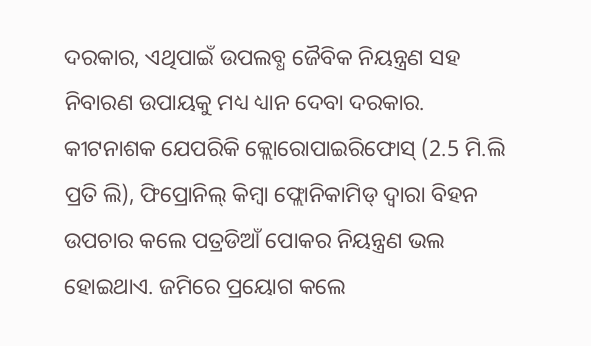ଦରକାର, ଏଥିପାଇଁ ଉପଲବ୍ଧ ଜୈବିକ ନିୟନ୍ତ୍ରଣ ସହ ନିବାରଣ ଉପାୟକୁ ମଧ୍ୟ ଧ୍ୟାନ ଦେବା ଦରକାର. କୀଟନାଶକ ଯେପରିକି କ୍ଲୋରୋପାଇରିଫୋସ୍ (2.5 ମି.ଲି ପ୍ରତି ଲି), ଫିପ୍ରୋନିଲ୍ କିମ୍ବା ଫ୍ଲୋନିକାମିଡ୍ ଦ୍ୱାରା ବିହନ ଉପଚାର କଲେ ପତ୍ରଡିଆଁ ପୋକର ନିୟନ୍ତ୍ରଣ ଭଲ ହୋଇଥାଏ. ଜମିରେ ପ୍ରୟୋଗ କଲେ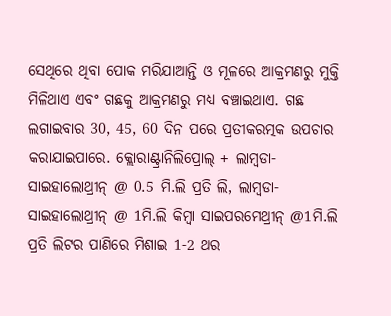ସେଥିରେ ଥିବା ପୋକ ମରିଯାଆନ୍ତି ଓ ମୂଳରେ ଆକ୍ରମଣରୁ ମୁକ୍ତି ମିଳିଥାଏ ଏବଂ ଗଛକୁ ଆକ୍ରମଣରୁ ମଧ୍ୟ ବଞ୍ଚାଇଥାଏ. ଗଛ ଲଗାଇବାର 30, 45, 60 ଦିନ ପରେ ପ୍ରତୀକରତ୍ମକ ଉପଚାର କରାଯାଇପାରେ. କ୍ଲୋରାଣ୍ଟ୍ରାନିଲିପ୍ରୋଲ୍ + ଲାମ୍ବଡା-ସାଇହାଲୋଥ୍ରୀନ୍ @ 0.5 ମି.ଲି ପ୍ରତି ଲି, ଲାମ୍ବଡା-ସାଇହାଲୋଥ୍ରୀନ୍ @ 1ମି.ଲି କିମ୍ବା ସାଇପରମେଥ୍ରୀନ୍ @1ମି.ଲି ପ୍ରତି ଲିଟର ପାଣିରେ ମିଶାଇ 1-2 ଥର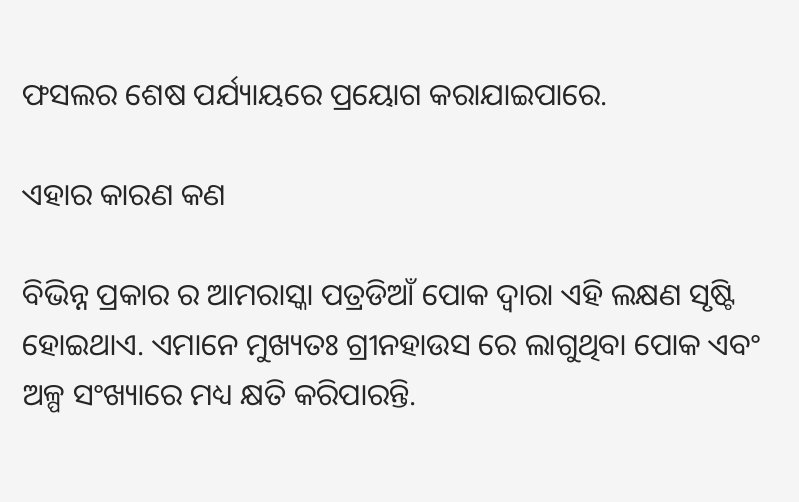ଫସଲର ଶେଷ ପର୍ଯ୍ୟାୟରେ ପ୍ରୟୋଗ କରାଯାଇପାରେ.

ଏହାର କାରଣ କଣ

ବିଭିନ୍ନ ପ୍ରକାର ର ଆମରାସ୍କା ପତ୍ରଡିଆଁ ପୋକ ଦ୍ୱାରା ଏହି ଲକ୍ଷଣ ସୃଷ୍ଟି ହୋଇଥାଏ. ଏମାନେ ମୁଖ୍ୟତଃ ଗ୍ରୀନହାଉସ ରେ ଲାଗୁଥିବା ପୋକ ଏବଂ ଅଳ୍ପ ସଂଖ୍ୟାରେ ମଧ୍ୟ କ୍ଷତି କରିପାରନ୍ତି.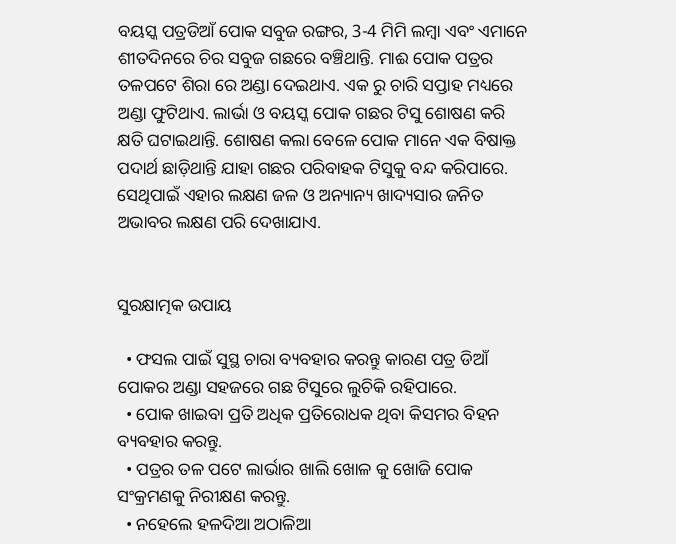ବୟସ୍କ ପତ୍ରଡିଆଁ ପୋକ ସବୁଜ ରଙ୍ଗର, 3-4 ମିମି ଲମ୍ବା ଏବଂ ଏମାନେ ଶୀତଦିନରେ ଚିର ସବୁଜ ଗଛରେ ବଞ୍ଚିଥାନ୍ତି. ମାଈ ପୋକ ପତ୍ରର ତଳପଟେ ଶିରା ରେ ଅଣ୍ଡା ଦେଇଥାଏ. ଏକ ରୁ ଚାରି ସପ୍ତାହ ମଧ୍ୟରେ ଅଣ୍ଡା ଫୁଟିଥାଏ. ଲାର୍ଭା ଓ ବୟସ୍କ ପୋକ ଗଛର ଟିସୁ ଶୋଷଣ କରି କ୍ଷତି ଘଟାଇଥାନ୍ତି. ଶୋଷଣ କଲା ବେଳେ ପୋକ ମାନେ ଏକ ବିଷାକ୍ତ ପଦାର୍ଥ ଛାଡ଼ିଥାନ୍ତି ଯାହା ଗଛର ପରିବାହକ ଟିସୁକୁ ବନ୍ଦ କରିପାରେ. ସେଥିପାଇଁ ଏହାର ଲକ୍ଷଣ ଜଳ ଓ ଅନ୍ୟାନ୍ୟ ଖାଦ୍ୟସାର ଜନିତ ଅଭାବର ଲକ୍ଷଣ ପରି ଦେଖାଯାଏ.


ସୁରକ୍ଷାତ୍ମକ ଉପାୟ

  • ଫସଲ ପାଇଁ ସୁସ୍ଥ ଚାରା ବ୍ୟବହାର କରନ୍ତୁ କାରଣ ପତ୍ର ଡିଆଁ ପୋକର ଅଣ୍ଡା ସହଜରେ ଗଛ ଟିସୁରେ ଲୁଚିକି ରହିପାରେ.
  • ପୋକ ଖାଇବା ପ୍ରତି ଅଧିକ ପ୍ରତିରୋଧକ ଥିବା କିସମର ବିହନ ବ୍ୟବହାର କରନ୍ତୁ.
  • ପତ୍ରର ତଳ ପଟେ ଲାର୍ଭାର ଖାଲି ଖୋଳ କୁ ଖୋଜି ପୋକ ସଂକ୍ରମଣକୁ ନିରୀକ୍ଷଣ କରନ୍ତୁ.
  • ନହେଲେ ହଳଦିଆ ଅଠାଳିଆ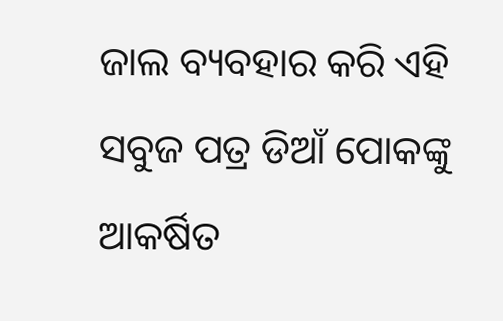ଜାଲ ବ୍ୟବହାର କରି ଏହି ସବୁଜ ପତ୍ର ଡିଆଁ ପୋକଙ୍କୁ ଆକର୍ଷିତ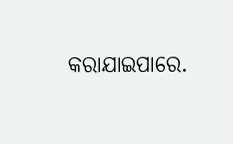କରାଯାଇପାରେ.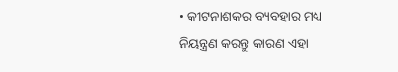• କୀଟନାଶକର ବ୍ୟବହାର ମଧ୍ୟ ନିୟନ୍ତ୍ରଣ କରନ୍ତୁ କାରଣ ଏହା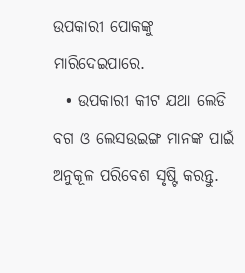ଉପକାରୀ ପୋକଙ୍କୁ ମାରିଦେଇପାରେ.
  • ଉପକାରୀ କୀଟ ଯଥା ଲେଡି ବଗ ଓ ଲେସଉଇଙ୍ଗ ମାନଙ୍କ ପାଇଁ ଅନୁକୂଳ ପରିବେଶ ସୃଷ୍ଟି କରନ୍ତୁ.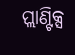ପ୍ଲାଣ୍ଟିକ୍ସ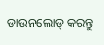ଡାଉନଲୋଡ୍ କରନ୍ତୁ